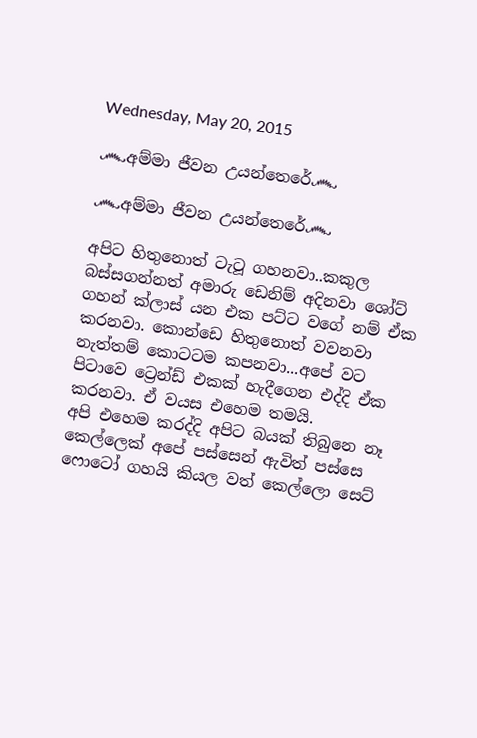Wednesday, May 20, 2015

෴අම්මා ජීවන උයන්තෙරේ෴

෴අම්මා ජීවන උයන්තෙරේ෴

අපිට හිතුනොත් ටැටූ ගහනවා..කකුල බස්සගන්නත් අමාරු ඩෙනිම් අදිනවා ශෝට් ගහන් ක්ලාස් යන එක පට්ට වගේ නම් ඒක කරනවා. කොන්ඩෙ හිතුනොත් වවනවා නැත්තම් කොටටම කපනවා...අපේ වට පිටාවෙ ට්‍රෙන්ඩ් එකක් හැදීගෙන එද්දි ඒක කරනවා. ඒ වයස එහෙම තමයි.
අපි එහෙම කරද්දි අපිට බයක් තිබුනෙ නෑ කෙල්ලෙක් අපේ පස්සෙන් ඇවිත් පස්සෙ ෆොටෝ ගහයි කියල වත් කෙල්ලො සෙට්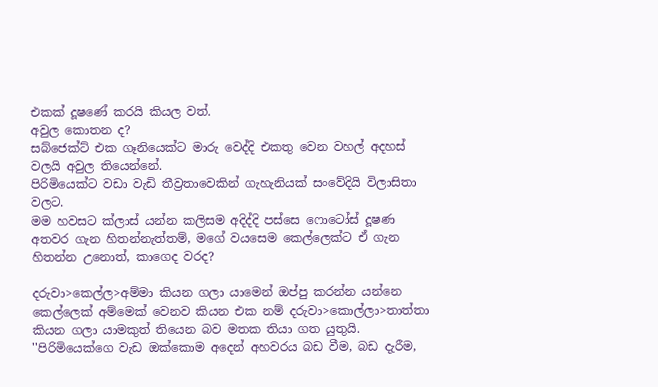එකක් දූෂණේ කරයි කියල වත්.
අවුල කොතන ද?
සබ්ජෙක්ට් එක ගෑනියෙක්ට මාරු වෙද්දි එකතු වෙන වහල් අදහස් වලයි අවුල තියෙන්නේ.
පිරිමියෙක්ට වඩා වැඩි තීව්‍රතාවෙකින් ගැහැනියක් සංවේදියි විලාසිතා වලට.
මම හවසට ක්ලාස් යන්න කලිසම අදිද්දි පස්සෙ ෆොටෝස් දූෂණ අතවර ගැන හිතන්නැත්තම්, මගේ වයසෙම කෙල්ලෙක්ට ඒ ගැන හිතන්න උනොත්, කාගෙද වරද?

දරුවා>කෙල්ල>අම්මා කියන ගලා යාමෙන් ඔප්පු කරන්න යන්නෙ කෙල්ලෙක් අම්මෙක් වෙනව කියන එක නම් දරුවා>කොල්ලා>තාත්තා කියන ගලා යාමකුත් තියෙන බව මතක තියා ගත යුතුයි. ''පිරිමියෙක්ගෙ වැඩ ඔක්කොම අදෙන් අහවරය බඩ වීම, බඩ දැරීම,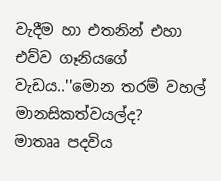වැදීම හා එතනින් එහා එව්ව ගෑනියගේ වැඩය..''මොන තරම් වහල් මානසිකත්වයල්ද?
මාතෲ පදවිය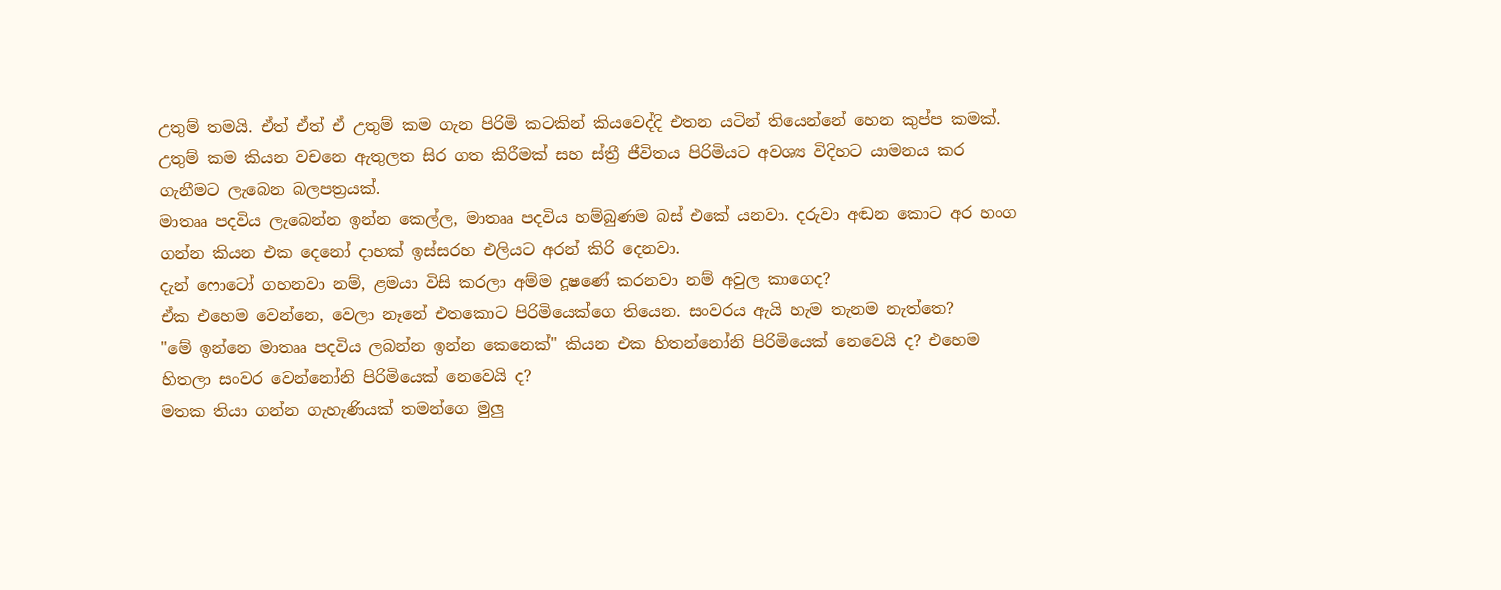උතුම් තමයි. ඒත් ඒත් ඒ උතුම් කම ගැන පිරිමි කටකින් කියවෙද්දි එතන යටින් තියෙන්නේ හෙන කුප්ප කමක්.
උතුම් කම කියන වචනෙ ඇතුලත සිර ගත කිරීමක් සහ ස්ත්‍රී ජීවිතය පිරිමියට අවශ්‍ය විදිහට යාමනය කර ගැනීමට ලැබෙන බලපත්‍රයක්.
මාතෲ පදවිය ලැබෙන්න ඉන්න කෙල්ල, මාතෲ පදවිය හම්බුණම බස් එකේ යනවා. දරුවා අඬන කොට අර හංග ගන්න කියන එක දෙනෝ දාහක් ඉස්සරහ එලියට අරන් කිරි දෙනවා.
දැන් ෆොටෝ ගහනවා නම්, ළමයා විසි කරලා අම්ම දූෂණේ කරනවා නම් අවුල කාගෙද?
ඒක එහෙම වෙන්නෙ, වෙලා නෑනේ එතකොට පිරිමියෙක්ගෙ තියෙන. සංවරය ඇයි හැම තැනම නැත්තෙ?
"මේ ඉන්නෙ මාතෲ පදවිය ලබන්න ඉන්න කෙනෙක්" කියන එක හිතන්නෝනි පිරිමියෙක් නෙවෙයි ද? එහෙම හිතලා සංවර වෙන්නෝනි පිරිමියෙක් නෙවෙයි ද?
මතක තියා ගන්න ගැහැණියක් තමන්ගෙ මුලු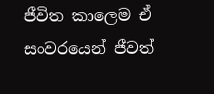ජීවිත කාලෙම ඒ සංවරයෙන් ජීවත්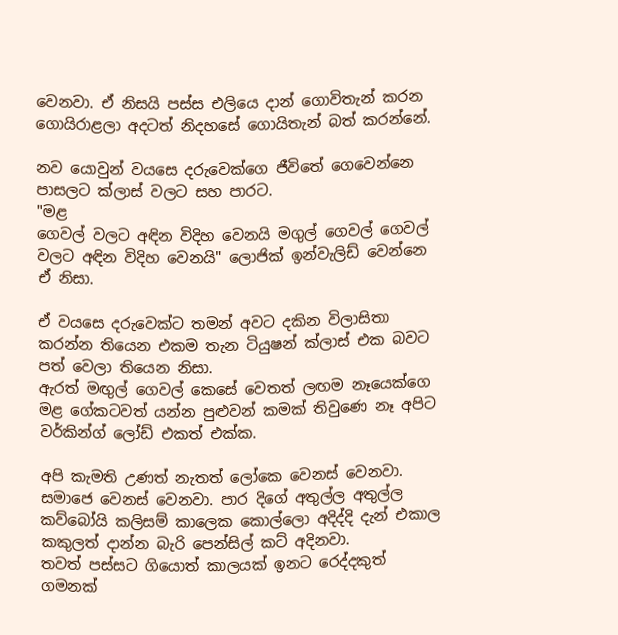වෙනවා. ඒ නිසයි පස්ස එලියෙ දාන් ගොවිතැන් කරන ගොයිරාළලා අදටත් නිදහසේ ගොයිතැන් බත් කරන්නේ.

නව යොවුන් වයසෙ දරුවෙක්ගෙ ජීවිතේ ගෙවෙන්නෙ පාසලට ක්ලාස් වලට සහ පාරට.
"මළ
ගෙවල් වලට අඳින විදිහ වෙනයි මගුල් ගෙවල් ගෙවල් වලට අඳින විදිහ වෙනයි" ලොජික් ඉන්වැලිඩ් වෙන්නෙ ඒ නිසා.

ඒ වයසෙ දරුවෙක්ට තමන් අවට දකින විලාසිතා කරන්න තියෙන එකම තැන ටියුෂන් ක්ලාස් එක බවට පත් වෙලා තියෙන නිසා.
ඇරත් මඟුල් ගෙවල් කෙසේ වෙතත් ලඟම නෑයෙක්ගෙ මළ ගේකටවත් යන්න පුළුවන් කමක් තිවුණෙ නෑ අපිට වර්කින්ග් ලෝඩ් එකත් එක්ක.

අපි කැමති උණත් නැතත් ලෝකෙ වෙනස් වෙනවා. සමාජෙ වෙනස් වෙනවා. පාර දිගේ අතුල්ල අතුල්ල කව්බෝයි කලිසම් කාලෙක කොල්ලො අදිද්දි දැන් එකාල කකුලත් දාන්න බැරි පෙන්සිල් කට් අදිනවා.
තවත් පස්සට ගියොත් කාලයක් ඉනට රෙද්දකුත් ගමනක්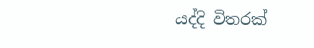යද්දි විතරක්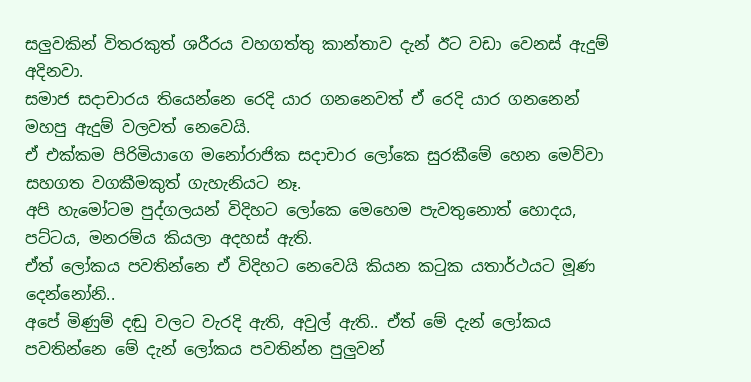සලුවකින් විතරකුත් ශරීරය වහගත්තු කාන්තාව දැන් ඊට වඩා වෙනස් ඇදුම් අදිනවා.
සමාජ සදාචාරය තියෙන්නෙ රෙදි යාර ගනනෙවත් ඒ රෙදි යාර ගනනෙන් මහපු ඇදුම් වලවත් නෙවෙයි.
ඒ එක්කම පිරිමියාගෙ මනෝරාජික සදාචාර ලෝකෙ සුරකීමේ හෙන මෙව්වා සහගත වගකීමකුත් ගැහැනියට නෑ.
අපි හැමෝටම පුද්ගලයන් විදිහට ලෝකෙ මෙහෙම පැවතුනොත් හොදය, පට්ටය, මනරම්ය කියලා අදහස් ඇති.
ඒත් ලෝකය පවතින්නෙ ඒ විදිහට නෙවෙයි කියන කටුක යතාර්ථයට මූණ දෙන්නෝනි..
අපේ මිණුම් දඬු වලට වැරදි ඇති, අවුල් ඇති.. ඒත් මේ දැන් ලෝකය පවතින්නෙ මේ දැන් ලෝකය පවතින්න පුලුවන්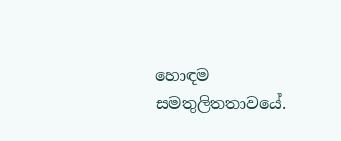හොඳම සමතුලිතතාවයේ.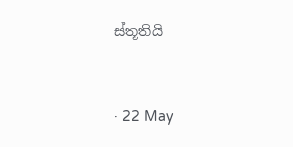ස්තූතියි


· 22 May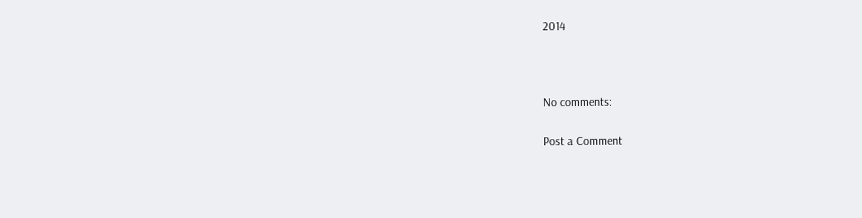2014



No comments:

Post a Comment